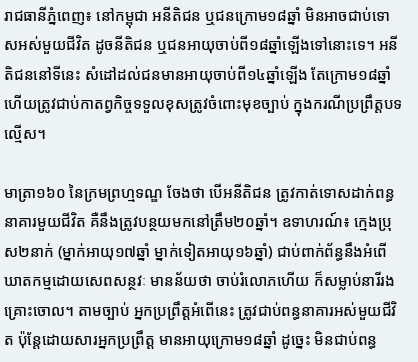រាជធានីភ្នំពេញ៖ នៅកម្ពុជា អនីតិជន ឬជនក្រោម១៨ឆ្នាំ មិនអាចជាប់ទោសអស់មួយជីវិត ដូចនីតិជន ឬជនអាយុចាប់ពី១៨ឆ្នាំឡើងទៅនោះទេ។ អនីតិជននៅទីនេះ សំដៅដល់ជនមានអាយុចាប់ពី១៤ឆ្នាំឡើង តែក្រោម១៨ឆ្នាំ ហើយត្រូវជាប់កាតព្វកិច្ចទទួលខុសត្រូវចំពោះមុខច្បាប់ ក្នុងករណីប្រព្រឹត្តបទល្មើស។

មាត្រា១៦០ នៃក្រមព្រហ្មទណ្ឌ ចែងថា បើអនីតិជន ត្រូវកាត់ទោសដាក់ពន្ធនាគារមួយជីវិត គឺនឹងត្រូវបន្ថយមកនៅត្រឹម២០ឆ្នាំ។ ឧទាហរណ៍៖ ក្មេងប្រុស២នាក់ (ម្នាក់អាយុ១៧ឆ្នាំ ម្នាក់ទៀតអាយុ១៦ឆ្នាំ) ជាប់ពាក់ព័ន្ធនឹងអំពើឃាតកម្មដោយសេពសន្ថវៈ មានន័យថា ចាប់រំលោភហើយ ក៏សម្លាប់នារីរងគ្រោះចោល។ តាមច្បាប់ អ្នកប្រព្រឹត្តអំពើនេះ ត្រូវជាប់ពន្ធនាគារអស់មួយជីវិត ប៉ុន្តែដោយសារអ្នកប្រព្រឹត្ត មានអាយុក្រោម១៨ឆ្នាំ ដូច្នេះ មិនជាប់ពន្ធ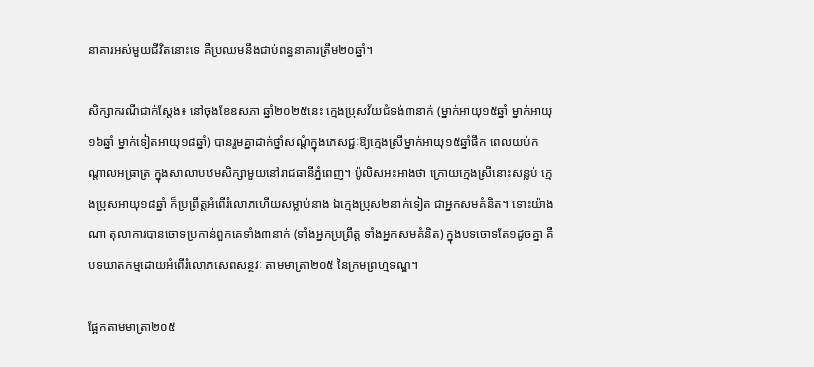នាគារអស់មួយជីវិតនោះទេ គឺប្រឈមនឹងជាប់ពន្ធនាគារត្រឹម២០ឆ្នាំ។

សិក្សាករណីជាក់ស្តែង៖ នៅចុងខែឧសភា ឆ្នាំ២០២៥នេះ ក្មេងប្រុសវ័យជំទង់៣នាក់ (ម្នាក់អាយុ១៥ឆ្នាំ ម្នាក់អាយុ១៦ឆ្នាំ ម្នាក់ទៀតអាយុ១៨ឆ្នាំ) បានរួមគ្នាដាក់ថ្នាំសណ្តំក្នុងភេសជ្ជៈឱ្យក្មេងស្រីម្នាក់អាយុ១៥ឆ្នាំផឹក ពេលយប់កណ្តាលអធ្រាត្រ ក្នុងសាលាបឋមសិក្សាមួយនៅរាជធានីភ្នំពេញ។ ប៉ូលិសអះអាងថា ក្រោយក្មេងស្រីនោះសន្លប់ ក្មេងប្រុសអាយុ១៨ឆ្នាំ ក៏ប្រព្រឹត្តអំពើរំលោភហើយសម្លាប់នាង ឯក្មេងប្រុស២នាក់ទៀត ជាអ្នកសមគំនិត។ ទោះយ៉ាងណា តុលាការបានចោទប្រកាន់ពួកគេទាំង៣នាក់ (ទាំងអ្នកប្រព្រឹត្ត ទាំងអ្នកសមគំនិត) ក្នុងបទចោទតែ១ដូចគ្នា គឺបទឃាតកម្មដោយអំពើរំលោភសេពសន្ថវៈ តាមមាត្រា២០៥ នៃក្រមព្រហ្មទណ្ឌ។

ផ្អែកតាមមាត្រា២០៥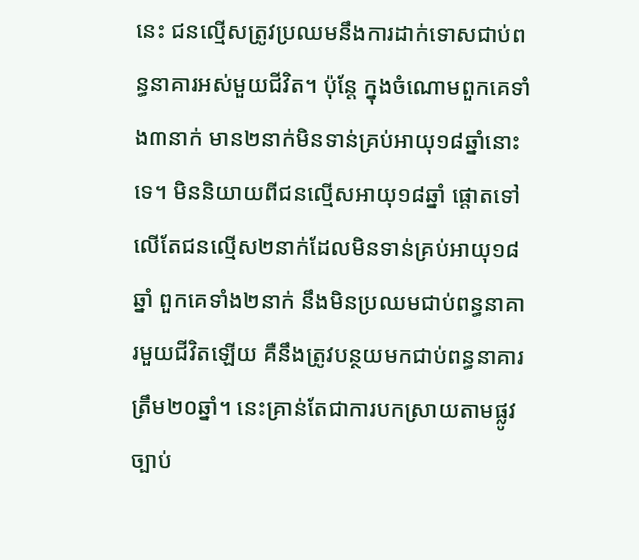នេះ ជនល្មើសត្រូវប្រឈមនឹងការដាក់ទោសជាប់ពន្ធនាគារអស់មួយជីវិត។ ប៉ុន្តែ ក្នុងចំណោមពួកគេទាំង៣នាក់ មាន២នាក់មិនទាន់គ្រប់អាយុ១៨ឆ្នាំនោះទេ។ មិននិយាយពីជនល្មើសអាយុ១៨ឆ្នាំ ផ្តោតទៅលើតែជនល្មើស២នាក់ដែលមិនទាន់គ្រប់អាយុ១៨ឆ្នាំ ពួកគេទាំង២នាក់ នឹងមិនប្រឈមជាប់ពន្ធនាគារមួយជីវិតឡើយ គឺនឹងត្រូវបន្ថយមកជាប់ពន្ធនាគារត្រឹម២០ឆ្នាំ។ នេះគ្រាន់តែជាការបកស្រាយតាមផ្លូវច្បាប់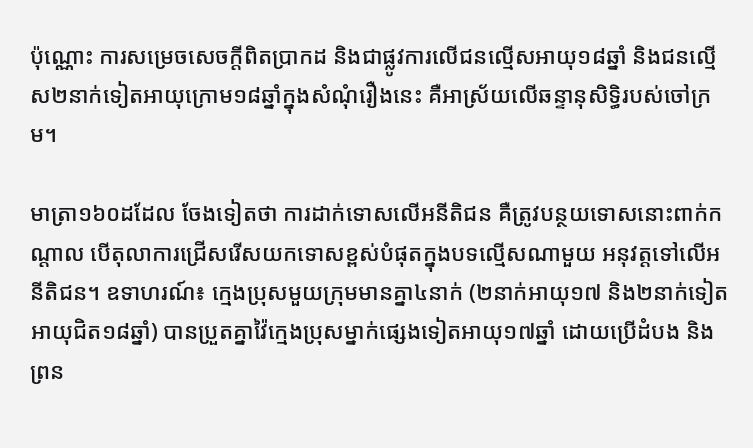ប៉ុណ្ណោះ ការសម្រេចសេចក្តីពិតប្រាកដ និងជាផ្លូវការលើជនល្មើសអាយុ១៨ឆ្នាំ និងជនល្មើស២នាក់ទៀតអាយុក្រោម១៨ឆ្នាំក្នុងសំណុំរឿងនេះ គឺអាស្រ័យលើឆន្ទានុសិទ្ធិរបស់ចៅក្រម។

មាត្រា១៦០ដដែល ចែងទៀតថា ការដាក់ទោសលើអនីតិជន គឺត្រូវបន្ថយទោសនោះពាក់កណ្តាល បើតុលាការជ្រើសរើសយកទោសខ្ពស់បំផុតក្នុងបទល្មើសណាមួយ អនុវត្តទៅលើអនីតិជន។ ឧទាហរណ៍៖ ក្មេងប្រុសមួយក្រុមមានគ្នា៤នាក់ (២នាក់អាយុ១៧ និង២នាក់ទៀតអាយុជិត១៨ឆ្នាំ) បានប្រួតគ្នាវ៉ៃក្មេងប្រុសម្នាក់ផ្សេងទៀតអាយុ១៧ឆ្នាំ ដោយប្រើដំបង និងព្រន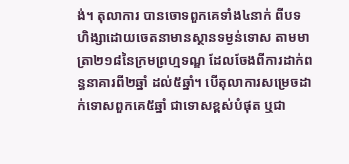ង់។ តុលាការ បានចោទពួកគេទាំង៤នាក់ ពីបទហិង្សាដោយចេតនាមានស្ថានទម្ងន់ទោស តាមមាត្រា២១៨នៃក្រមព្រហ្មទណ្ឌ ដែលចែងពីការដាក់ពន្ធនាគារពី២ឆ្នាំ ដល់៥ឆ្នាំ។ បើតុលាការសម្រេចដាក់ទោសពួកគេ៥ឆ្នាំ ជាទោសខ្ពស់បំផុត ឬជា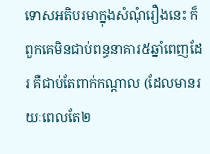ទោសអតិបរមាក្នុងសំណុំរឿងនេះ ក៏ពួកគេមិនជាប់ពន្ធនាគារ៥ឆ្នាំពេញដែរ គឺជាប់តែពាក់កណ្តាល (ដែលមានរយៈពេលតែ២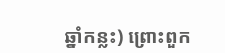ឆ្នាំកន្លះ) ព្រោះពួក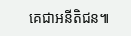គេជាអនីតិជន៕